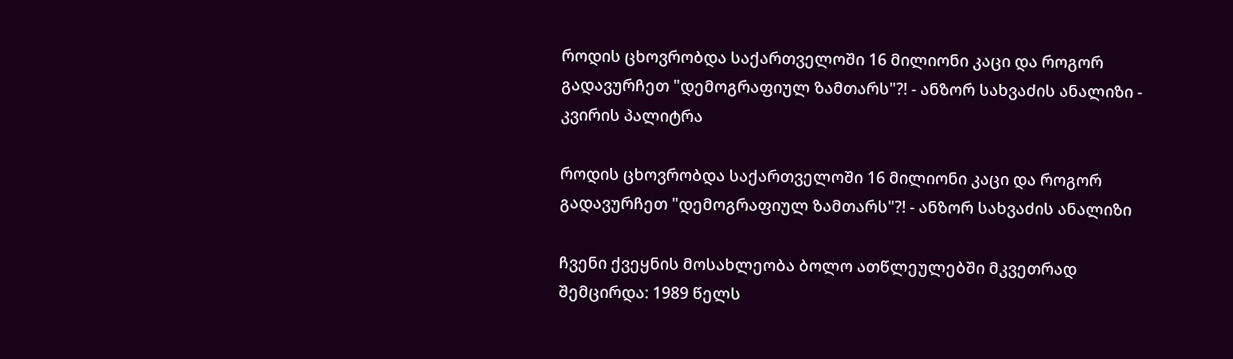როდის ცხოვრობდა საქართველოში 16 მილიონი კაცი და როგორ გადავურჩეთ "დემოგრაფიულ ზამთარს"?! - ანზორ სახვაძის ანალიზი - კვირის პალიტრა

როდის ცხოვრობდა საქართველოში 16 მილიონი კაცი და როგორ გადავურჩეთ "დემოგრაფიულ ზამთარს"?! - ანზორ სახვაძის ანალიზი

ჩვენი ქვეყნის მოსახლეობა ბოლო ათწლეულებში მკვეთრად შემცირდა: 1989 წელს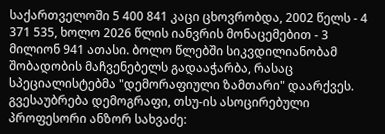საქართველოში 5 400 841 კაცი ცხოვრობდა, 2002 წელს - 4 371 535, ხოლო 2026 წლის იანვრის მონაცემებით - 3 მილიონ 941 ათასი. ბოლო წლებში სიკვდილიანობამ შობადობის მაჩვენებელს გადააჭარბა, რასაც სპეციალისტებმა "დემორაფიული ზამთარი" დაარქვეს. გვესაუბრება დემოგრაფი, თსუ-ის ასოცირებული პროფესორი ანზორ სახვაძე: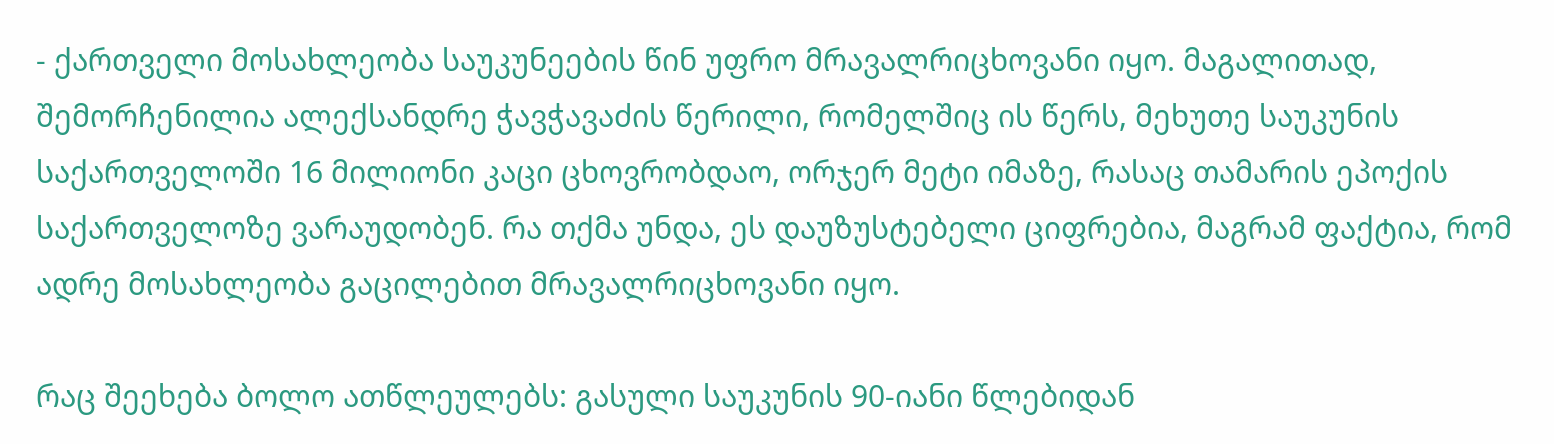- ქართველი მოსახლეობა საუკუნეების წინ უფრო მრავალრიცხოვანი იყო. მაგალითად, შემორჩენილია ალექსანდრე ჭავჭავაძის წერილი, რომელშიც ის წერს, მეხუთე საუკუნის საქართველოში 16 მილიონი კაცი ცხოვრობდაო, ორჯერ მეტი იმაზე, რასაც თამარის ეპოქის საქართველოზე ვარაუდობენ. რა თქმა უნდა, ეს დაუზუსტებელი ციფრებია, მაგრამ ფაქტია, რომ ადრე მოსახლეობა გაცილებით მრავალრიცხოვანი იყო.

რაც შეეხება ბოლო ათწლეულებს: გასული საუკუნის 90-იანი წლებიდან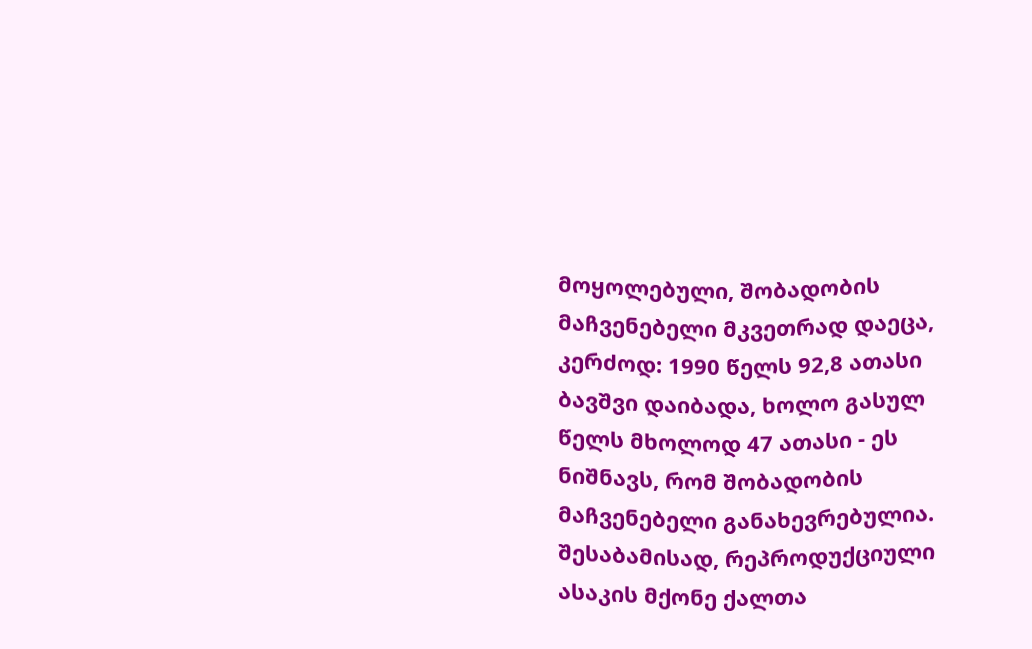მოყოლებული, შობადობის მაჩვენებელი მკვეთრად დაეცა, კერძოდ: 1990 წელს 92,8 ათასი ბავშვი დაიბადა, ხოლო გასულ წელს მხოლოდ 47 ათასი - ეს ნიშნავს, რომ შობადობის მაჩვენებელი განახევრებულია. შესაბამისად, რეპროდუქციული ასაკის მქონე ქალთა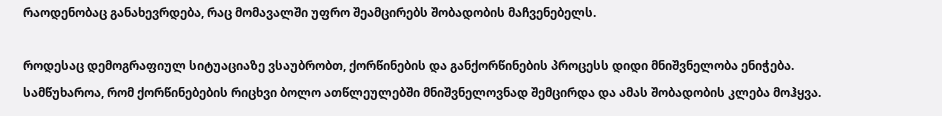რაოდენობაც განახევრდება, რაც მომავალში უფრო შეამცირებს შობადობის მაჩვენებელს.

როდესაც დემოგრაფიულ სიტუაციაზე ვსაუბრობთ, ქორწინების და განქორწინების პროცესს დიდი მნიშვნელობა ენიჭება. სამწუხაროა, რომ ქორწინებების რიცხვი ბოლო ათწლეულებში მნიშვნელოვნად შემცირდა და ამას შობადობის კლება მოჰყვა.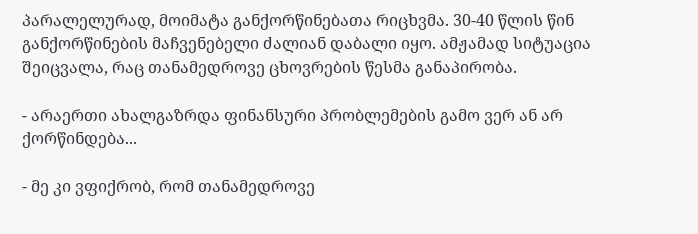პარალელურად, მოიმატა განქორწინებათა რიცხვმა. 30-40 წლის წინ განქორწინების მაჩვენებელი ძალიან დაბალი იყო. ამჟამად სიტუაცია შეიცვალა, რაც თანამედროვე ცხოვრების წესმა განაპირობა.

- არაერთი ახალგაზრდა ფინანსური პრობლემების გამო ვერ ან არ ქორწინდება...

- მე კი ვფიქრობ, რომ თანამედროვე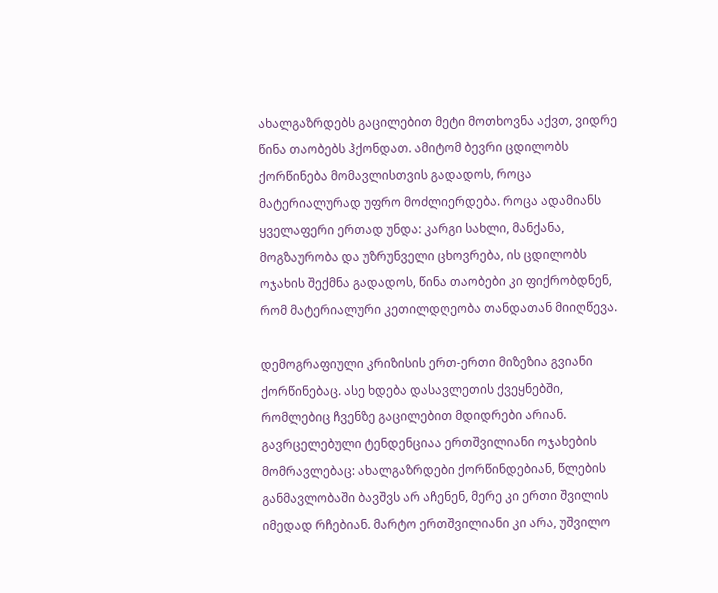ახალგაზრდებს გაცილებით მეტი მოთხოვნა აქვთ, ვიდრე წინა თაობებს ჰქონდათ. ამიტომ ბევრი ცდილობს ქორწინება მომავლისთვის გადადოს, როცა მატერიალურად უფრო მოძლიერდება. როცა ადამიანს ყველაფერი ერთად უნდა: კარგი სახლი, მანქანა, მოგზაურობა და უზრუნველი ცხოვრება, ის ცდილობს ოჯახის შექმნა გადადოს, წინა თაობები კი ფიქრობდნენ, რომ მატერიალური კეთილდღეობა თანდათან მიიღწევა.

დემოგრაფიული კრიზისის ერთ-ერთი მიზეზია გვიანი ქორწინებაც. ასე ხდება დასავლეთის ქვეყნებში, რომლებიც ჩვენზე გაცილებით მდიდრები არიან. გავრცელებული ტენდენციაა ერთშვილიანი ოჯახების მომრავლებაც: ახალგაზრდები ქორწინდებიან, წლების განმავლობაში ბავშვს არ აჩენენ, მერე კი ერთი შვილის იმედად რჩებიან. მარტო ერთშვილიანი კი არა, უშვილო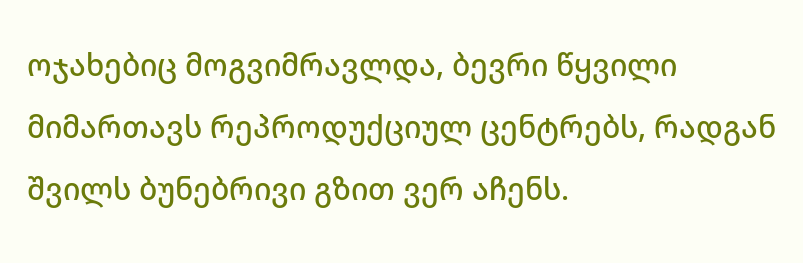ოჯახებიც მოგვიმრავლდა, ბევრი წყვილი მიმართავს რეპროდუქციულ ცენტრებს, რადგან შვილს ბუნებრივი გზით ვერ აჩენს.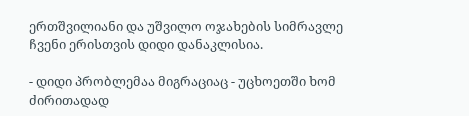ერთშვილიანი და უშვილო ოჯახების სიმრავლე ჩვენი ერისთვის დიდი დანაკლისია.

- დიდი პრობლემაა მიგრაციაც - უცხოეთში ხომ ძირითადად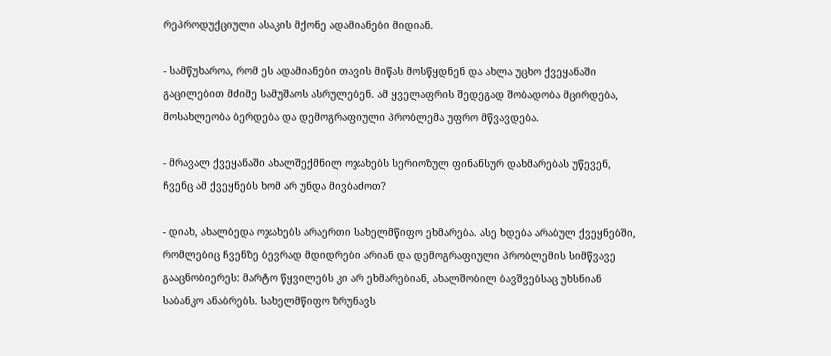რეპროდუქციული ასაკის მქონე ადამიანები მიდიან.

- სამწუხაროა, რომ ეს ადამიანები თავის მიწას მოსწყდნენ და ახლა უცხო ქვეყანაში გაცილებით მძიმე სამუშაოს ასრულებენ. ამ ყველაფრის შედეგად შობადობა მცირდება, მოსახლეობა ბერდება და დემოგრაფიული პრობლემა უფრო მწვავდება.

- მრავალ ქვეყანაში ახალშექმნილ ოჯახებს სერიოზულ ფინანსურ დახმარებას უწევენ, ჩვენც ამ ქვეყნებს ხომ არ უნდა მივბაძოთ?

- დიახ, ახალბედა ოჯახებს არაერთი სახელმწიფო ეხმარება. ასე ხდება არაბულ ქვეყნებში, რომლებიც ჩვენზე ბევრად მდიდრები არიან და დემოგრაფიული პრობლემის სიმწვავე გააცნობიერეს: მარტო წყვილებს კი არ ეხმარებიან, ახალშობილ ბავშვებსაც უხსნიან საბანკო ანაბრებს. სახელმწიფო ზრუნავს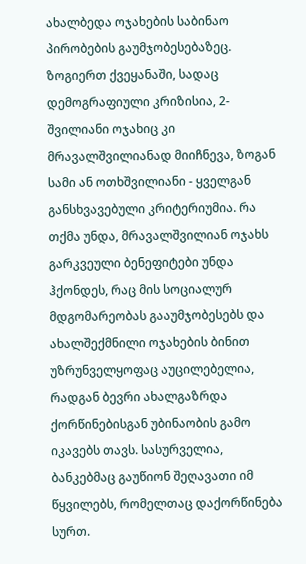ახალბედა ოჯახების საბინაო პირობების გაუმჯობესებაზეც. ზოგიერთ ქვეყანაში, სადაც დემოგრაფიული კრიზისია, 2-შვილიანი ოჯახიც კი მრავალშვილიანად მიიჩნევა, ზოგან სამი ან ოთხშვილიანი - ყველგან განსხვავებული კრიტერიუმია. რა თქმა უნდა, მრავალშვილიან ოჯახს გარკვეული ბენეფიტები უნდა ჰქონდეს, რაც მის სოციალურ მდგომარეობას გააუმჯობესებს და ახალშექმნილი ოჯახების ბინით უზრუნველყოფაც აუცილებელია, რადგან ბევრი ახალგაზრდა ქორწინებისგან უბინაობის გამო იკავებს თავს. სასურველია, ბანკებმაც გაუწიონ შეღავათი იმ წყვილებს, რომელთაც დაქორწინება სურთ.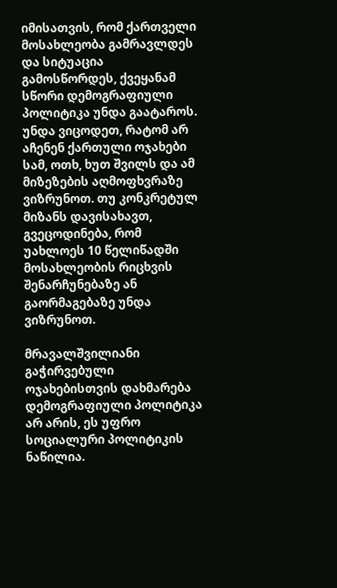იმისათვის, რომ ქართველი მოსახლეობა გამრავლდეს და სიტუაცია გამოსწორდეს, ქვეყანამ სწორი დემოგრაფიული პოლიტიკა უნდა გაატაროს. უნდა ვიცოდეთ, რატომ არ აჩენენ ქართული ოჯახები სამ, ოთხ, ხუთ შვილს და ამ მიზეზების აღმოფხვრაზე ვიზრუნოთ. თუ კონკრეტულ მიზანს დავისახავთ, გვეცოდინება, რომ უახლოეს 10 წელიწადში მოსახლეობის რიცხვის შენარჩუნებაზე ან გაორმაგებაზე უნდა ვიზრუნოთ.

მრავალშვილიანი გაჭირვებული ოჯახებისთვის დახმარება დემოგრაფიული პოლიტიკა არ არის, ეს უფრო სოციალური პოლიტიკის ნაწილია.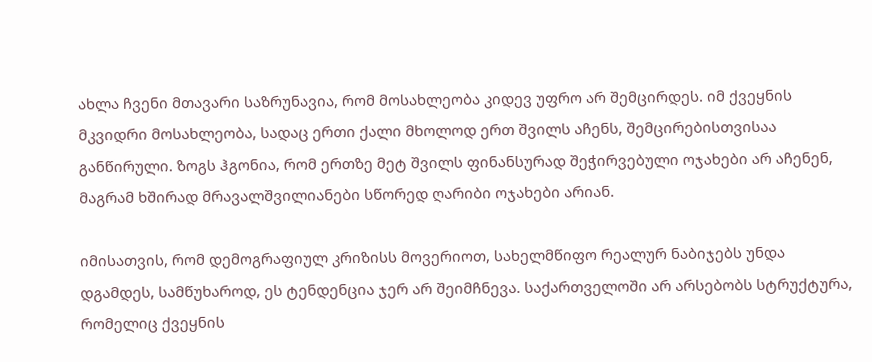ახლა ჩვენი მთავარი საზრუნავია, რომ მოსახლეობა კიდევ უფრო არ შემცირდეს. იმ ქვეყნის მკვიდრი მოსახლეობა, სადაც ერთი ქალი მხოლოდ ერთ შვილს აჩენს, შემცირებისთვისაა განწირული. ზოგს ჰგონია, რომ ერთზე მეტ შვილს ფინანსურად შეჭირვებული ოჯახები არ აჩენენ, მაგრამ ხშირად მრავალშვილიანები სწორედ ღარიბი ოჯახები არიან.

იმისათვის, რომ დემოგრაფიულ კრიზისს მოვერიოთ, სახელმწიფო რეალურ ნაბიჯებს უნდა დგამდეს, სამწუხაროდ, ეს ტენდენცია ჯერ არ შეიმჩნევა. საქართველოში არ არსებობს სტრუქტურა, რომელიც ქვეყნის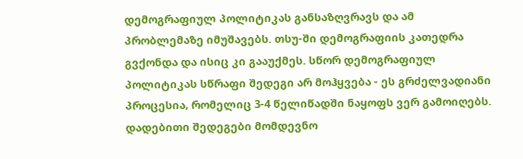დემოგრაფიულ პოლიტიკას განსაზღვრავს და ამ პრობლემაზე იმუშავებს. თსუ-ში დემოგრაფიის კათედრა გვქონდა და ისიც კი გააუქმეს. სწორ დემოგრაფიულ პოლიტიკას სწრაფი შედეგი არ მოჰყვება - ეს გრძელვადიანი პროცესია, რომელიც 3-4 წელიწადში ნაყოფს ვერ გამოიღებს. დადებითი შედეგები მომდევნო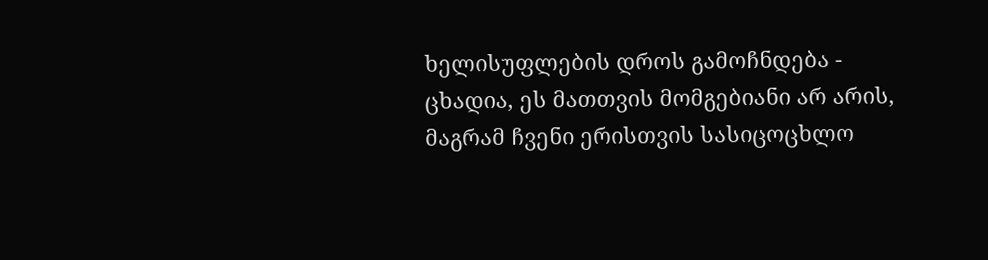ხელისუფლების დროს გამოჩნდება - ცხადია, ეს მათთვის მომგებიანი არ არის, მაგრამ ჩვენი ერისთვის სასიცოცხლო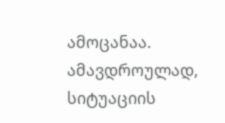ამოცანაა. ამავდროულად, სიტუაციის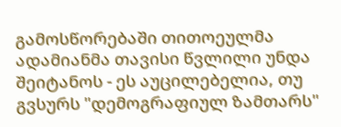გამოსწორებაში თითოეულმა ადამიანმა თავისი წვლილი უნდა შეიტანოს - ეს აუცილებელია, თუ გვსურს "დემოგრაფიულ ზამთარს"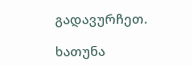გადავურჩეთ.

ხათუნა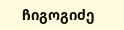ჩიგოგიძე